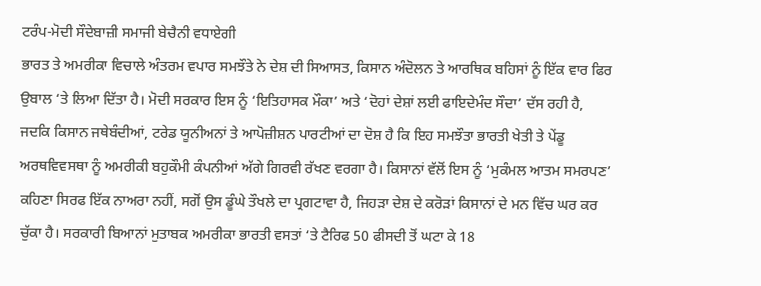ਟਰੰਪ-ਮੋਦੀ ਸੌਦੇਬਾਜ਼ੀ ਸਮਾਜੀ ਬੇਚੈਨੀ ਵਧਾਏਗੀ
ਭਾਰਤ ਤੇ ਅਮਰੀਕਾ ਵਿਚਾਲੇ ਅੰਤਰਮ ਵਪਾਰ ਸਮਝੌਤੇ ਨੇ ਦੇਸ਼ ਦੀ ਸਿਆਸਤ, ਕਿਸਾਨ ਅੰਦੋਲਨ ਤੇ ਆਰਥਿਕ ਬਹਿਸਾਂ ਨੂੰ ਇੱਕ ਵਾਰ ਫਿਰ ਉਬਾਲ ‘ਤੇ ਲਿਆ ਦਿੱਤਾ ਹੈ। ਮੋਦੀ ਸਰਕਾਰ ਇਸ ਨੂੰ ‘ਇਤਿਹਾਸਕ ਮੌਕਾ’ ਅਤੇ ‘ਦੋਹਾਂ ਦੇਸ਼ਾਂ ਲਈ ਫਾਇਦੇਮੰਦ ਸੌਦਾ’ ਦੱਸ ਰਹੀ ਹੈ, ਜਦਕਿ ਕਿਸਾਨ ਜਥੇਬੰਦੀਆਂ, ਟਰੇਡ ਯੂਨੀਅਨਾਂ ਤੇ ਆਪੋਜ਼ੀਸ਼ਨ ਪਾਰਟੀਆਂ ਦਾ ਦੋਸ਼ ਹੈ ਕਿ ਇਹ ਸਮਝੌਤਾ ਭਾਰਤੀ ਖੇਤੀ ਤੇ ਪੇਂਡੂ ਅਰਥਵਿਵਸਥਾ ਨੂੰ ਅਮਰੀਕੀ ਬਹੁਕੌਮੀ ਕੰਪਨੀਆਂ ਅੱਗੇ ਗਿਰਵੀ ਰੱਖਣ ਵਰਗਾ ਹੈ। ਕਿਸਾਨਾਂ ਵੱਲੋਂ ਇਸ ਨੂੰ ‘ਮੁਕੰਮਲ ਆਤਮ ਸਮਰਪਣ’ ਕਹਿਣਾ ਸਿਰਫ ਇੱਕ ਨਾਅਰਾ ਨਹੀਂ, ਸਗੋਂ ਉਸ ਡੂੰਘੇ ਤੌਖਲੇ ਦਾ ਪ੍ਰਗਟਾਵਾ ਹੈ, ਜਿਹੜਾ ਦੇਸ਼ ਦੇ ਕਰੋੜਾਂ ਕਿਸਾਨਾਂ ਦੇ ਮਨ ਵਿੱਚ ਘਰ ਕਰ ਚੁੱਕਾ ਹੈ। ਸਰਕਾਰੀ ਬਿਆਨਾਂ ਮੁਤਾਬਕ ਅਮਰੀਕਾ ਭਾਰਤੀ ਵਸਤਾਂ ‘ਤੇ ਟੈਰਿਫ 50 ਫੀਸਦੀ ਤੋਂ ਘਟਾ ਕੇ 18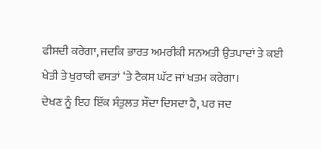ਫੀਸਦੀ ਕਰੇਗਾ, ਜਦਕਿ ਭਾਰਤ ਅਮਰੀਕੀ ਸਨਅਤੀ ਉਤਪਾਦਾਂ ਤੇ ਕਈ ਖੇਤੀ ਤੇ ਖੁਰਾਕੀ ਵਸਤਾਂ ‘ਤੇ ਟੈਕਸ ਘੱਟ ਜਾਂ ਖਤਮ ਕਰੇਗਾ।
ਦੇਖਣ ਨੂੰ ਇਹ ਇੱਕ ਸੰਤੁਲਤ ਸੌਦਾ ਦਿਸਦਾ ਹੈ, ਪਰ ਜਦ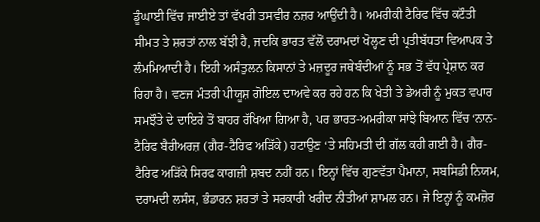ਡੂੰਘਾਈ ਵਿੱਚ ਜਾਈਏ ਤਾਂ ਵੱਖਰੀ ਤਸਵੀਰ ਨਜ਼ਰ ਆਉਂਦੀ ਹੈ। ਅਮਰੀਕੀ ਟੈਰਿਫ ਵਿੱਚ ਕਟੌਤੀ ਸੀਮਤ ਤੇ ਸ਼ਰਤਾਂ ਨਾਲ ਬੱਝੀ ਹੈ, ਜਦਕਿ ਭਾਰਤ ਵੱਲੋਂ ਦਰਾਮਦਾਂ ਖੋਲ੍ਹਣ ਦੀ ਪ੍ਰਤੀਬੱਧਤਾ ਵਿਆਪਕ ਤੇ ਲੰਮਮਿਆਦੀ ਹੈ। ਇਹੀ ਅਸੰਤੁਲਨ ਕਿਸਾਨਾਂ ਤੇ ਮਜ਼ਦੂਰ ਜਥੇਬੰਦੀਆਂ ਨੂੰ ਸਭ ਤੋਂ ਵੱਧ ਪ੍ਰੇਸ਼ਾਨ ਕਰ ਰਿਹਾ ਹੈ। ਵਣਜ ਮੰਤਰੀ ਪੀਯੂਸ਼ ਗੋਇਲ ਦਾਅਵੇ ਕਰ ਰਹੇ ਹਨ ਕਿ ਖੇਤੀ ਤੇ ਡੇਅਰੀ ਨੂੰ ਮੁਕਤ ਵਪਾਰ ਸਮਝੌਤੇ ਦੇ ਦਾਇਰੇ ਤੋਂ ਬਾਹਰ ਰੱਖਿਆ ਗਿਆ ਹੈ, ਪਰ ਭਾਰਤ-ਅਮਰੀਕਾ ਸਾਂਝੇ ਬਿਆਨ ਵਿੱਚ ‘ਨਾਨ-ਟੈਰਿਫ ਬੈਰੀਅਰਜ਼ (ਗੈਰ-ਟੈਰਿਫ ਅੜਿੱਕੇ) ਹਟਾਉਣ ‘ਤੇ ਸਹਿਮਤੀ ਦੀ ਗੱਲ ਕਹੀ ਗਈ ਹੈ। ਗੈਰ-ਟੈਰਿਫ ਅੜਿੱਕੇ ਸਿਰਫ ਕਾਗਜ਼ੀ ਸ਼ਬਦ ਨਹੀਂ ਹਨ। ਇਨ੍ਹਾਂ ਵਿੱਚ ਗੁਣਵੱਤਾ ਪੈਮਾਨਾ, ਸਬਸਿਡੀ ਨਿਯਮ, ਦਰਾਮਦੀ ਲਸੰਸ, ਭੰਡਾਰਨ ਸ਼ਰਤਾਂ ਤੇ ਸਰਕਾਰੀ ਖਰੀਦ ਨੀਤੀਆਂ ਸ਼ਾਮਲ ਹਨ। ਜੇ ਇਨ੍ਹਾਂ ਨੂੰ ਕਮਜ਼ੋਰ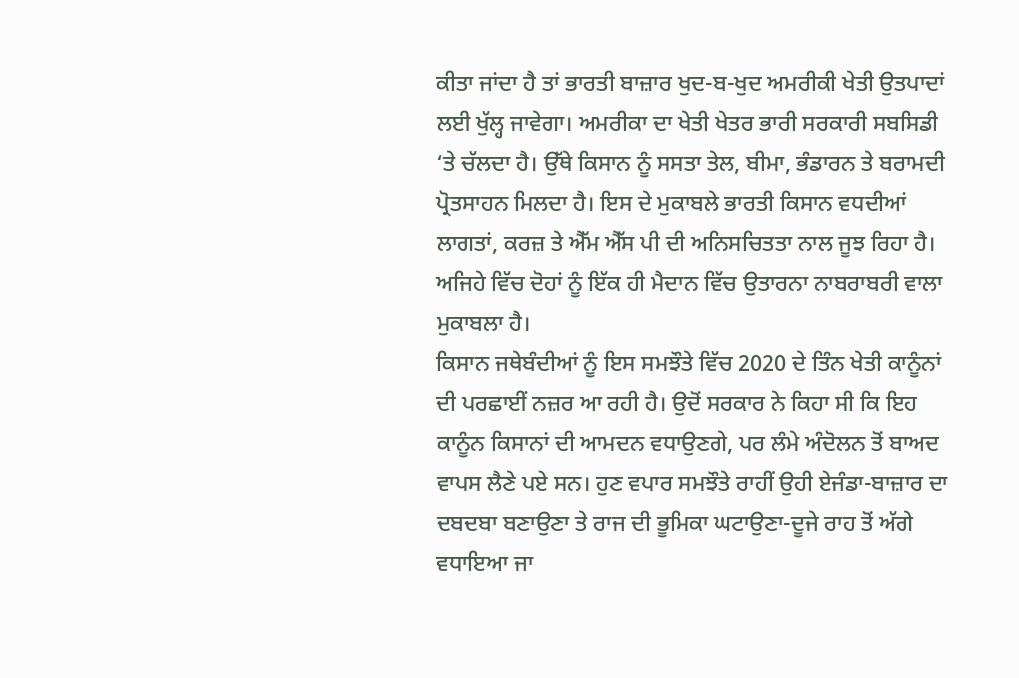ਕੀਤਾ ਜਾਂਦਾ ਹੈ ਤਾਂ ਭਾਰਤੀ ਬਾਜ਼ਾਰ ਖੁਦ-ਬ-ਖੁਦ ਅਮਰੀਕੀ ਖੇਤੀ ਉਤਪਾਦਾਂ ਲਈ ਖੁੱਲ੍ਹ ਜਾਵੇਗਾ। ਅਮਰੀਕਾ ਦਾ ਖੇਤੀ ਖੇਤਰ ਭਾਰੀ ਸਰਕਾਰੀ ਸਬਸਿਡੀ ‘ਤੇ ਚੱਲਦਾ ਹੈ। ਉੱਥੇ ਕਿਸਾਨ ਨੂੰ ਸਸਤਾ ਤੇਲ, ਬੀਮਾ, ਭੰਡਾਰਨ ਤੇ ਬਰਾਮਦੀ ਪ੍ਰੋਤਸਾਹਨ ਮਿਲਦਾ ਹੈ। ਇਸ ਦੇ ਮੁਕਾਬਲੇ ਭਾਰਤੀ ਕਿਸਾਨ ਵਧਦੀਆਂ ਲਾਗਤਾਂ, ਕਰਜ਼ ਤੇ ਐੱਮ ਐੱਸ ਪੀ ਦੀ ਅਨਿਸਚਿਤਤਾ ਨਾਲ ਜੂਝ ਰਿਹਾ ਹੈ। ਅਜਿਹੇ ਵਿੱਚ ਦੋਹਾਂ ਨੂੰ ਇੱਕ ਹੀ ਮੈਦਾਨ ਵਿੱਚ ਉਤਾਰਨਾ ਨਾਬਰਾਬਰੀ ਵਾਲਾ ਮੁਕਾਬਲਾ ਹੈ।
ਕਿਸਾਨ ਜਥੇਬੰਦੀਆਂ ਨੂੰ ਇਸ ਸਮਝੌਤੇ ਵਿੱਚ 2020 ਦੇ ਤਿੰਨ ਖੇਤੀ ਕਾਨੂੰਨਾਂ ਦੀ ਪਰਛਾਈਂ ਨਜ਼ਰ ਆ ਰਹੀ ਹੈ। ਉਦੋਂ ਸਰਕਾਰ ਨੇ ਕਿਹਾ ਸੀ ਕਿ ਇਹ ਕਾਨੂੰਨ ਕਿਸਾਨਾਂ ਦੀ ਆਮਦਨ ਵਧਾਉਣਗੇ, ਪਰ ਲੰਮੇ ਅੰਦੋਲਨ ਤੋਂ ਬਾਅਦ ਵਾਪਸ ਲੈਣੇ ਪਏ ਸਨ। ਹੁਣ ਵਪਾਰ ਸਮਝੌਤੇ ਰਾਹੀਂ ਉਹੀ ਏਜੰਡਾ-ਬਾਜ਼ਾਰ ਦਾ ਦਬਦਬਾ ਬਣਾਉਣਾ ਤੇ ਰਾਜ ਦੀ ਭੂਮਿਕਾ ਘਟਾਉਣਾ-ਦੂਜੇ ਰਾਹ ਤੋਂ ਅੱਗੇ ਵਧਾਇਆ ਜਾ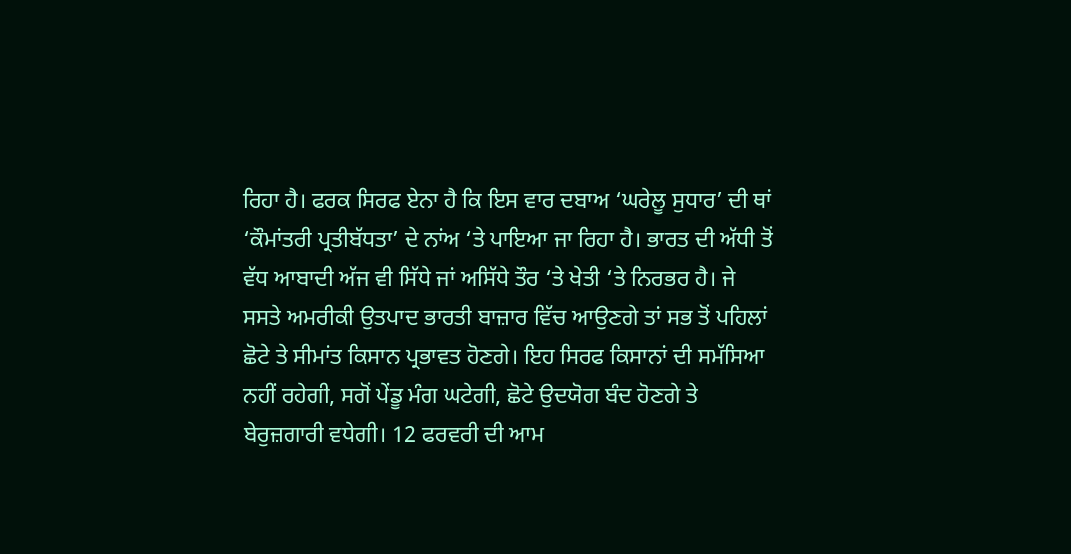ਰਿਹਾ ਹੈ। ਫਰਕ ਸਿਰਫ ਏਨਾ ਹੈ ਕਿ ਇਸ ਵਾਰ ਦਬਾਅ ‘ਘਰੇਲੂ ਸੁਧਾਰ’ ਦੀ ਥਾਂ ‘ਕੌਮਾਂਤਰੀ ਪ੍ਰਤੀਬੱਧਤਾ’ ਦੇ ਨਾਂਅ ‘ਤੇ ਪਾਇਆ ਜਾ ਰਿਹਾ ਹੈ। ਭਾਰਤ ਦੀ ਅੱਧੀ ਤੋਂ ਵੱਧ ਆਬਾਦੀ ਅੱਜ ਵੀ ਸਿੱਧੇ ਜਾਂ ਅਸਿੱਧੇ ਤੌਰ ‘ਤੇ ਖੇਤੀ ‘ਤੇ ਨਿਰਭਰ ਹੈ। ਜੇ ਸਸਤੇ ਅਮਰੀਕੀ ਉਤਪਾਦ ਭਾਰਤੀ ਬਾਜ਼ਾਰ ਵਿੱਚ ਆਉਣਗੇ ਤਾਂ ਸਭ ਤੋਂ ਪਹਿਲਾਂ ਛੋਟੇ ਤੇ ਸੀਮਾਂਤ ਕਿਸਾਨ ਪ੍ਰਭਾਵਤ ਹੋਣਗੇ। ਇਹ ਸਿਰਫ ਕਿਸਾਨਾਂ ਦੀ ਸਮੱਸਿਆ ਨਹੀਂ ਰਹੇਗੀ, ਸਗੋਂ ਪੇਂਡੂ ਮੰਗ ਘਟੇਗੀ, ਛੋਟੇ ਉਦਯੋਗ ਬੰਦ ਹੋਣਗੇ ਤੇ ਬੇਰੁਜ਼ਗਾਰੀ ਵਧੇਗੀ। 12 ਫਰਵਰੀ ਦੀ ਆਮ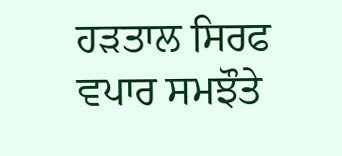ਹੜਤਾਲ ਸਿਰਫ ਵਪਾਰ ਸਮਝੌਤੇ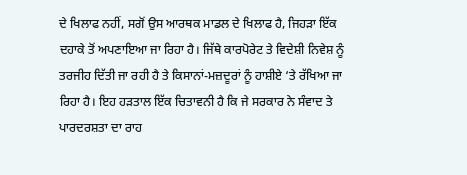ਦੇ ਖਿਲਾਫ ਨਹੀਂ, ਸਗੋਂ ਉਸ ਆਰਥਕ ਮਾਡਲ ਦੇ ਖਿਲਾਫ ਹੈ, ਜਿਹੜਾ ਇੱਕ ਦਹਾਕੇ ਤੋਂ ਅਪਣਾਇਆ ਜਾ ਰਿਹਾ ਹੈ। ਜਿੱਥੇ ਕਾਰਪੋਰੇਟ ਤੇ ਵਿਦੇਸ਼ੀ ਨਿਵੇਸ਼ ਨੂੰ ਤਰਜੀਹ ਦਿੱਤੀ ਜਾ ਰਹੀ ਹੈ ਤੇ ਕਿਸਾਨਾਂ-ਮਜ਼ਦੂਰਾਂ ਨੂੰ ਹਾਸ਼ੀਏ ‘ਤੇ ਰੱਖਿਆ ਜਾ ਰਿਹਾ ਹੈ। ਇਹ ਹੜਤਾਲ ਇੱਕ ਚਿਤਾਵਨੀ ਹੈ ਕਿ ਜੇ ਸਰਕਾਰ ਨੇ ਸੰਵਾਦ ਤੇ ਪਾਰਦਰਸ਼ਤਾ ਦਾ ਰਾਹ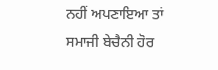ਨਹੀਂ ਅਪਣਾਇਆ ਤਾਂ ਸਮਾਜੀ ਬੇਚੈਨੀ ਹੋਰ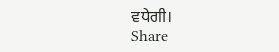ਵਧੇਗੀ।
Share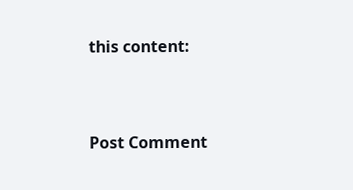this content:



Post Comment